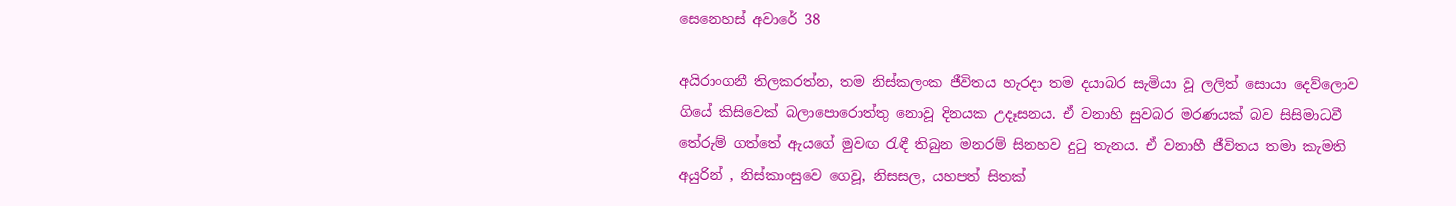සෙනෙහස් අවාරේ 38

අයිරාංගනී තිලකරත්න, තම නිස්කලංක ජීවිතය හැරදා තම දයාබර සැමියා වූ ලලිත් සොයා දෙව්ලොව ගියේ කිසිවෙක් බලාපොරොත්තු නොවූ දිනයක උදෑසනය. ඒ වනාහි සුවබර මරණයක් බව සිසිමාධවී තේරුම් ගත්තේ ඇයගේ මුවඟ රැඳී තිබුන මනරම් සිනහව දුටු තැනය. ඒ වනාහී ජීවිතය තමා කැමති අයුරින් , නිස්කාංසුවෙ ගෙවූ, නිසසල, යහපත් සිතක්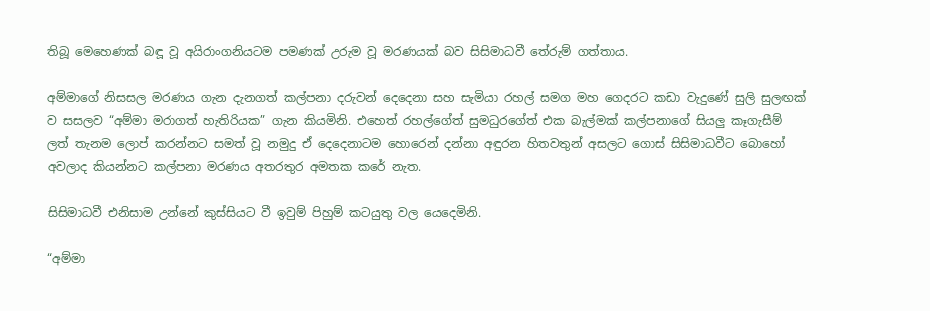තිබූ මෙහෙණක් බඳූ වූ අයිරාංගනියටම පමණක් උරුම වූ මරණයක් බව සිසිමාධවී තේරුම් ගත්තාය.

අම්මාගේ නිසසල මරණය ගැන දැනගත් කල්පනා දරුවන් දෙදෙනා සහ සැමියා රහල් සමග මහ ගෙදරට කඩා වැදුණේ සුලි සුලඟක් ව සසලව “අම්මා මරාගත් හැතිරියක” ගැන කියමිනි. එහෙත් රහල්ගේත් සුමධුරගේත් එක බැල්මක් කල්පනාගේ සියලු කෑගැසීම් ලත් තැනම ලොප් කරන්නට සමත් වූ නමුදු ඒ දෙදෙනාටම හොරෙන් දන්නා අඳුරන හිතවතුන් අසලට ගොස් සිසිමාධවීට බොහෝ අවලාද කියන්නට කල්පනා මරණය අතරතුර අමතක කරේ නැත.

සිසිමාධවී එනිසාම උන්නේ කුස්සියට වී ඉවුම් පිහුම් කටයුතු වල යෙදෙමිනි.

“අම්මා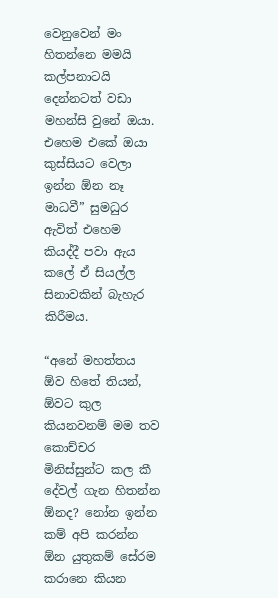වෙනුවෙන් මං හිතන්නෙ මමයි කල්පනාටයි දෙන්නටත් වඩා මහන්සි වුනේ ඔයා. එහෙම එකේ ඔයා කුස්සියට වෙලා ඉන්න ඕන නෑ මාධවී” සුමධුර ඇවිත් එහෙම කියද්දී පවා ඇය කලේ ඒ සියල්ල සිනාවකින් බැහැර කිරීමය.

“අනේ මහත්තය ඕව හිතේ තියන්, ඕවට කුල කියනවනම් මම තව කොච්චර මිනිස්සුන්ට කල කී දේවල් ගැන හිතන්න ඕනද? නෝන ඉන්න කම් අපි කරන්න ඕන යුතුකම් සේරම කරානෙ කියන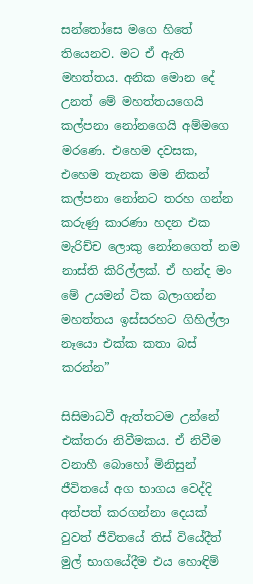සන්තෝසෙ මගෙ හිතේ තියෙනව. මට ඒ ඇති මහත්තය. අනික මොන දේ උනත් මේ මහත්තයගෙයි කල්පනා නෝනගෙයි අම්මගෙ මරණෙ. එහෙම දවසක, එහෙම තැනක මම නිකන් කල්පනා නෝනට තරහ ගන්න කරුණු කාරණා හදන එක මැරිච්ච ලොකු නෝනගෙත් නම නාස්ති කිරිල්ලක්. ඒ හන්ද මං මේ උයමන් ටික බලාගන්න මහත්තය ඉස්සරහට ගිහිල්ලා නෑයො එක්ක කතා බස් කරන්න”

සිසිමාධවී ඇත්තටම උන්නේ එක්තරා නිවීමකය. ඒ නිවීම වනාහී බොහෝ මිනිසුන් ජීවිතයේ අග භාගය වෙද්දි අත්පත් කරගන්නා දෙයක් වුවත් ජීවිතයේ තිස් වියේදීත් මුල් භාගයේදීම එය හොඳිම්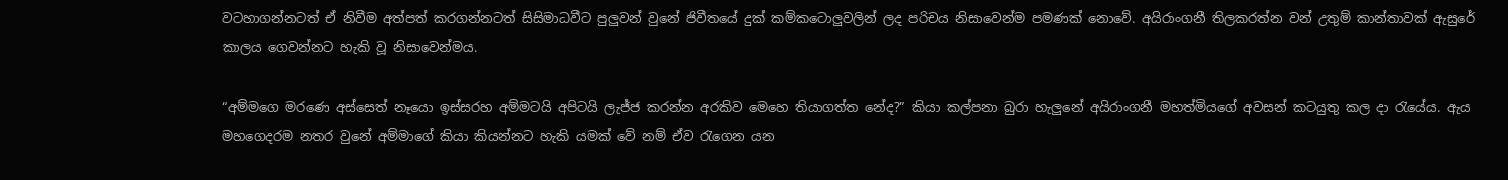වටහාගන්නටත් ඒ නිවීම අත්පත් කරගන්නටත් සිසිමාධවීට පුලුවන් වුනේ ජිවීතයේ දුක් කම්කටොලුවලින් ලද පරිචය නිසාවෙන්ම පමණක් නොවේ. අයිරාංගනී තිලකරත්න වන් උතුම් කාන්තාවක් ඇසුරේ කාලය ගෙවන්නට හැකි වූ නිසාවෙන්මය.

“අම්මගෙ මරණෙ අස්සෙත් නෑයො ඉස්සරහ අම්මටයි අපිටයි ලැජ්ජ කරන්න අරකිව මෙහෙ තියාගත්ත නේද?” කියා කල්පනා බුරා හැලුනේ අයිරාංගනී මහත්මියගේ අවසන් කටයුතු කල දා රැයේය. ඇය මහගෙදරම නතර වුනේ අම්මාගේ කියා කියන්නට හැකි යමක් වේ නම් ඒව රැගෙන යන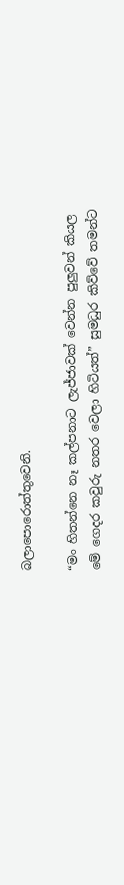බලාපොරොත්තුවෙනි.

“මං හිතන්නෙ නෑ කල්පනාට ලැජ්ජාවක් වෙන්න පුලුවන් කියල මේ ගෙදර කවුරු නතර වෙලා හිටියත්” සුමධුර කිව්වේ තමන්ට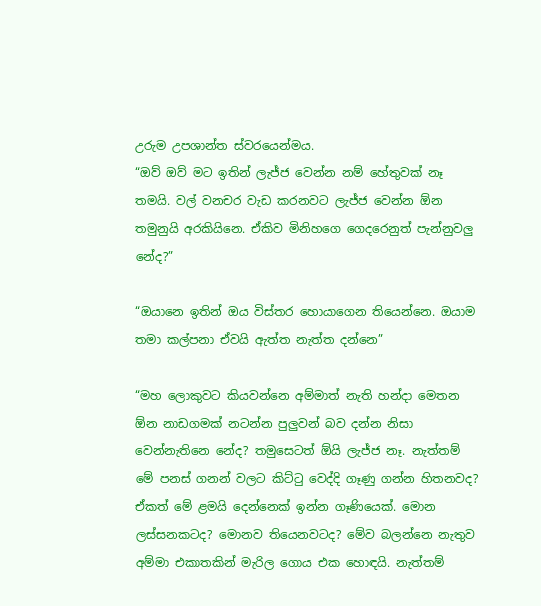උරුම උපශාන්ත ස්වරයෙන්මය.
“ඔව් ඔව් මට ඉතින් ලැජ්ජ වෙන්න නම් හේතුවක් නෑ තමයි. වල් වනචර වැඩ කරනවට ලැජ්ජ වෙන්න ඕන තමුනුයි අරකියිනෙ. ඒකිව මිනිහගෙ ගෙදරෙනුත් පැන්නුවලු නේද?”

“ඔයානෙ ඉතින් ඔය විස්තර හොයාගෙන තියෙන්නෙ. ඔයාම තමා කල්පනා ඒවයි ඇත්ත නැත්ත දන්නෙ”

“මහ ලොකුවට කියවන්නෙ අම්මාත් නැති හන්දා මෙතන ඕන නාඩගමක් නටන්න පුලුවන් බව දන්න නිසා වෙන්නැතිනෙ නේද? තමුසෙටත් ඕයි ලැජ්ජ නෑ. නැත්තම් මේ පනස් ගනන් වලට කිට්ටු වෙද්දි ගෑණු ගන්න හිතනවද? ඒකත් මේ ළමයි දෙන්නෙක් ඉන්න ගෑණියෙක්. මොන ලස්සනකටද? මොනව තියෙනවටද? මේව බලන්නෙ නැතුව අම්මා එකාතකින් මැරිල ගොය එක හොඳයි. නැත්තම්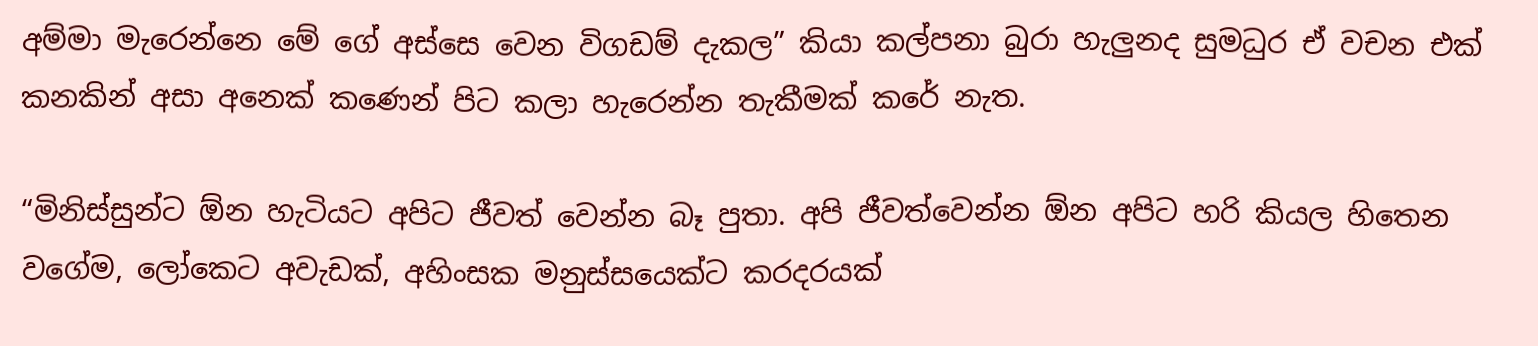අම්මා මැරෙන්නෙ මේ ගේ අස්සෙ වෙන විගඩම් දැකල” කියා කල්පනා බුරා හැලුනද සුමධුර ඒ වචන එක් කනකින් අසා අනෙක් කණෙන් පිට කලා හැරෙන්න තැකීමක් කරේ නැත.

“මිනිස්සුන්ට ඕන හැටියට අපිට ජීවත් වෙන්න බෑ පුතා. අපි ජීවත්වෙන්න ඕන අපිට හරි කියල හිතෙන වගේම, ලෝකෙට අවැඩක්, අහිංසක මනුස්සයෙක්ට කරදරයක්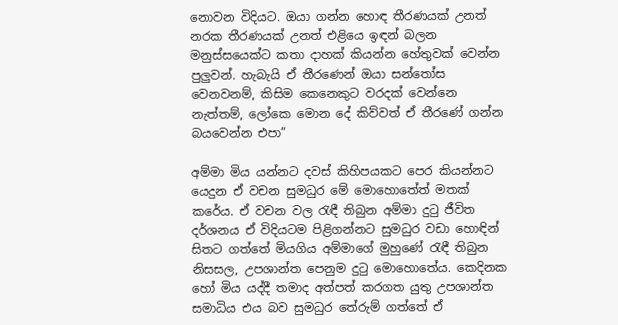නොවන විදියට. ඔයා ගන්න හොඳ තීරණයක් උනත් නරක තීරණයක් උනත් එළියෙ ඉඳන් බලන මනුස්සයෙක්ට කතා දාහක් කියන්න හේතුවක් වෙන්න පුලුවන්. හැබැයි ඒ තීරණෙන් ඔයා සන්තෝස වෙනවනම්, කිසිම කෙනෙකුට වරදක් වෙන්නෙ නැත්තම්, ලෝකෙ මොන දේ කිව්වත් ඒ තීරණේ ගන්න බයවෙන්න එපා”

අම්මා මිය යන්නට දවස් කිහිපයකට පෙර කියන්නට යෙදුන ඒ වචන සුමධුර මේ මොහොතේත් මතක් කරේය. ඒ වචන වල රැඳී තිබුන අම්මා දුටු ජීවිත දර්ශනය ඒ විදියටම පිළිගන්නට සුමධුර වඩා හොඳින් සිතට ගත්තේ මියගිය අම්මාගේ මුහුණේ රැඳී තිබුන නිසසල, උපශාන්ත පෙනුම දුටු මොහොතේය. කෙදිනක හෝ මිය යද්දී තමාද අත්පත් කරගත යුතු උපශාන්ත සමාධිය එය බව සුමධුර තේරුම් ගත්තේ ඒ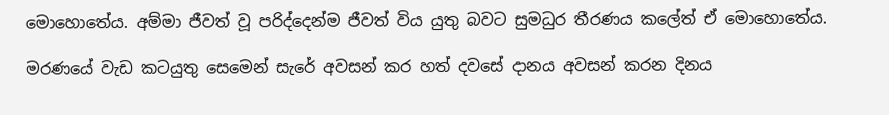මොහොතේය. අම්මා ජීවත් වූ පරිද්දෙන්ම ජීවත් විය යුතු බවට සුමධුර තීරණය කලේත් ඒ මොහොතේය.

මරණයේ වැඩ කටයුතු සෙමෙන් සැරේ අවසන් කර හත් දවසේ දානය අවසන් කරන දිනය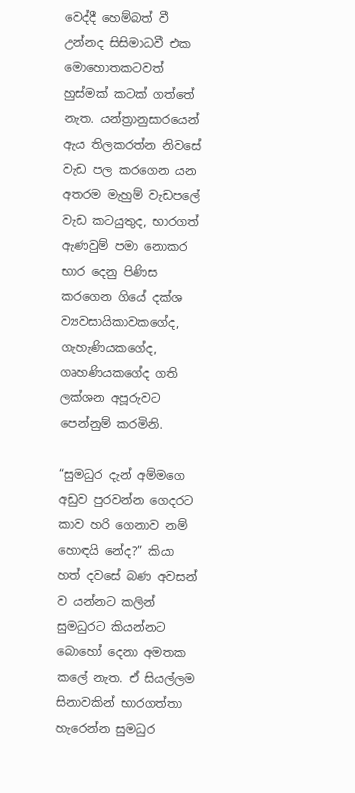වෙද්දී හෙම්බත් වී උන්නද සිසිමාධවී එක මොහොතකටවත් හුස්මක් කටක් ගත්තේ නැත. යන්ත්‍රානුසාරයෙන් ඇය තිලකරත්න නිවසේ වැඩ පල කරගෙන යන අතරම මැහුම් වැඩපලේ වැඩ කටයුතුද, භාරගත් ඇණවුම් පමා නොකර භාර දෙනු පිණිස කරගෙන ගියේ දක්ශ ව්‍යවසායිකාවකගේද, ගැහැණියකගේද, ගෘහණියකගේද ගති ලක්ශන අපූරුවට පෙන්නුම් කරමිනි.

“සුමධුර දැන් අම්මගෙ අඩුව පුරවන්න ගෙදරට කාව හරි ගෙනාව නම් හොඳයි නේද?” කියා හත් දවසේ බණ අවසන් ව යන්නට කලින් සුමධුරට කියන්නට බොහෝ දෙනා අමතක කලේ නැත. ඒ සියල්ලම සිනාවකින් භාරගත්තා හැරෙන්න සුමධුර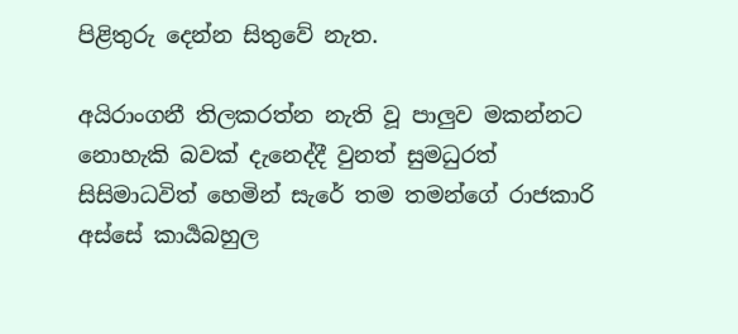පිළිතුරු දෙන්න සිතුවේ නැත.

අයිරාංගනී තිලකරත්න නැති වූ පාලුව මකන්නට නොහැකි බවක් දැනෙද්දී වුනත් සුමධුරත් සිසිමාධවිත් හෙමින් සැරේ තම තමන්ගේ රාජකාරි අස්සේ කාර්‍යබහුල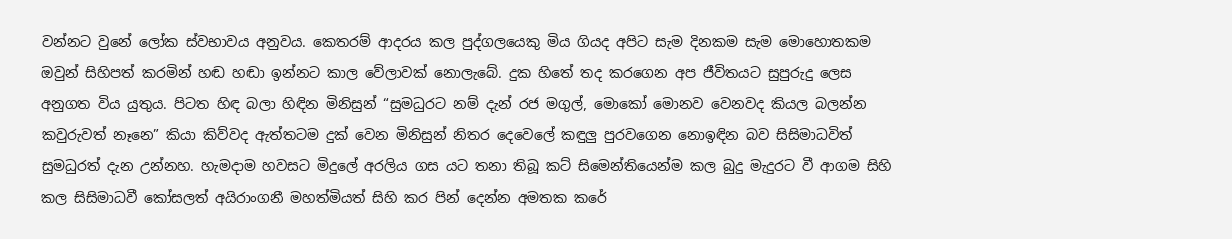වන්නට වුනේ ලෝක ස්වභාවය අනුවය. කෙතරම් ආදරය කල පුද්ගලයෙකු මිය ගියද අපිට සැම දිනකම සැම මොහොතකම ඔවුන් සිහිපත් කරමින් හඬ හඬා ඉන්නට කාල වේලාවක් නොලැබේ. දුක හිතේ තද කරගෙන අප ජීවිතයට සුපුරුදු ලෙස අනුගත විය යුතුය. පිටත හිඳ බලා හිඳින මිනිසුන් “සුමධුරට නම් දැන් රජ මගුල්, මොකෝ මොනව වෙනවද කියල බලන්න කවුරුවත් නෑනෙ” කියා කිව්වද ඇත්තටම දුක් වෙන මිනිසුන් නිතර දෙවෙලේ කඳුලු පුරවගෙන නොඉඳින බව සිසිමාධවිත් සුමධුරත් දැන උන්නහ. හැමදාම හවසට මිදුලේ අරලිය ගස යට තනා තිබූ කට් සිමෙන්තියෙන්ම කල බුදු මැදුරට වී ආගම සිහි කල සිසිමාධවී කෝසලත් අයිරාංගනී මහත්මියත් සිහි කර පින් දෙන්න අමතක කරේ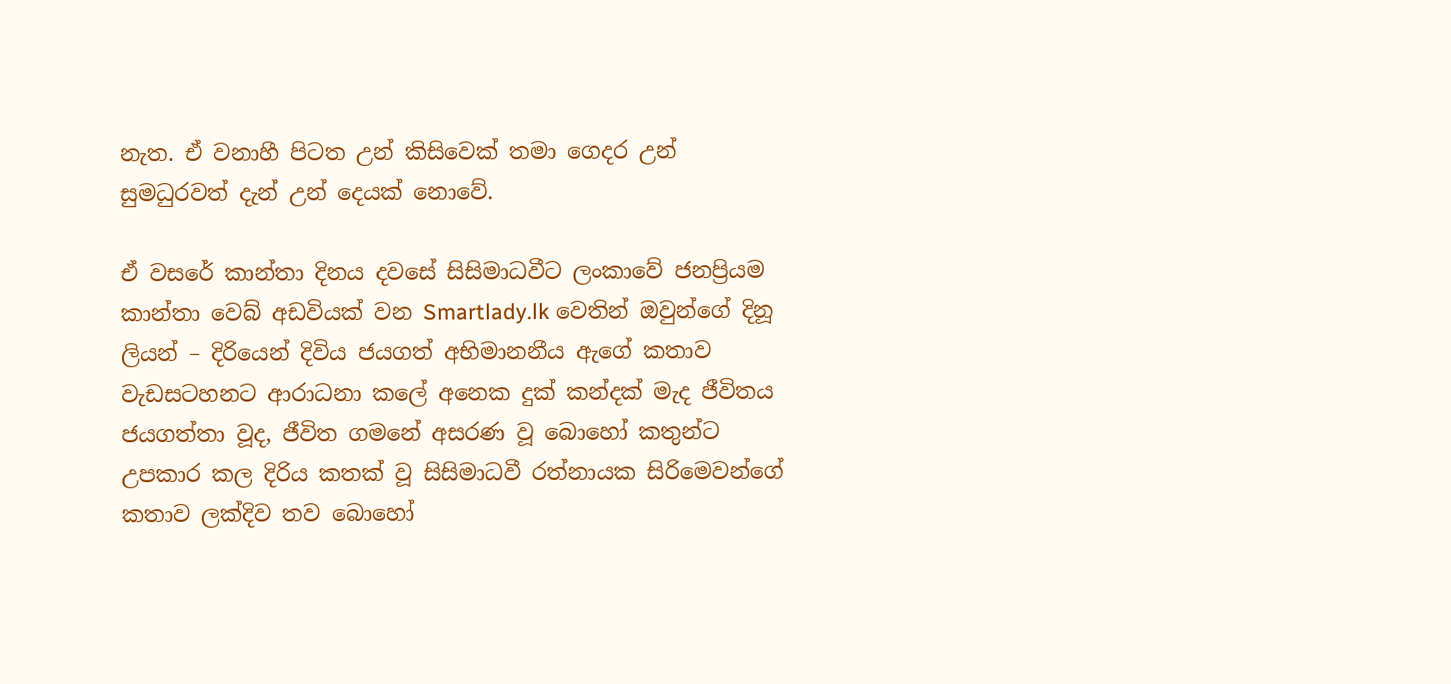නැත. ඒ වනාහී පිටත උන් කිසිවෙක් තමා ගෙදර උන් සුමධුරවත් දැන් උන් දෙයක් නොවේ.

ඒ වසරේ කාන්තා දිනය දවසේ සිසිමාධවීට ලංකාවේ ජනප්‍රියම කාන්තා වෙබ් අඩවියක් වන Smartlady.lk වෙතින් ඔවුන්ගේ දිනූ ලියන් – දිරියෙන් දිවිය ජයගත් අභිමානනීය ඇගේ කතාව වැඩසටහනට ආරාධනා කලේ අනෙක දුක් කන්දක් මැද ජීවිතය ජයගත්තා වූද, ජීවිත ගමනේ අසරණ වූ බොහෝ කතුන්ට උපකාර කල දිරිය කතක් වූ සිසිමාධවී රත්නායක සිරිමෙවන්ගේ කතාව ලක්දිව තව බොහෝ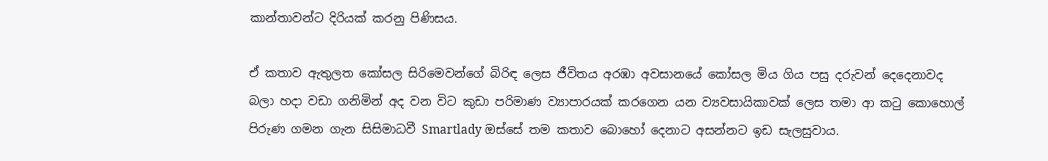කාන්තාවන්ට දිරියක් කරනු පිණිසය.

ඒ කතාව ඇතුලත කෝසල සිරිමෙවන්ගේ බිරිඳ ලෙස ජීවිතය අරඹා අවසානයේ කෝසල මිය ගිය පසු දරුවන් දෙදෙනාවද බලා හදා වඩා ගනිමින් අද වන විට කුඩා පරිමාණ ව්‍යාපාරයක් කරගෙන යන ව්‍යවසායිකාවක් ලෙස තමා ආ කටු කොහොල් පිරුණ ගමන ගැන සිසිමාධවී Smartlady ඔස්සේ තම කතාව බොහෝ දෙනාට අසන්නට ඉඩ සැලසුවාය.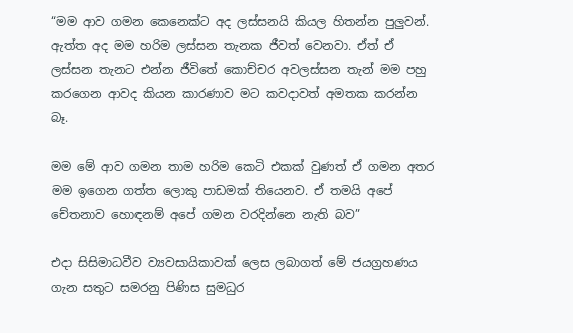“මම ආව ගමන කෙනෙක්ට අද ලස්සනයි කියල හිතන්න පුලුවන්. ඇත්ත අද මම හරිම ලස්සන තැනක ජීවත් වෙනවා. ඒත් ඒ ලස්සන තැනට එන්න ජීවිතේ කොච්චර අවලස්සන තැන් මම පහු කරගෙන ආවද කියන කාරණාව මට කවදාවත් අමතක කරන්න බෑ.

මම මේ ආව ගමන තාම හරිම කෙටි එකක් වුණත් ඒ ගමන අතර මම ඉගෙන ගත්ත ලොකු පාඩමක් තියෙනව. ඒ තමයි අපේ චේතනාව හොඳනම් අපේ ගමන වරදින්නෙ නැති බව”

එදා සිසිමාධවීව ව්‍යවසායිකාවක් ලෙස ලබාගත් මේ ජයග්‍රහණය ගැන සතුට සමරනු පිණිස සුමධුර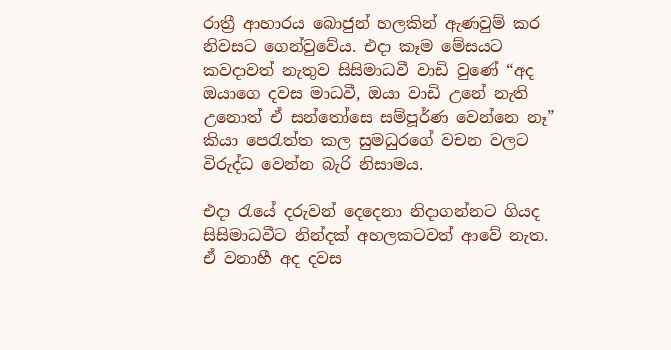රාත්‍රී ආහාරය බොජුන් හලකින් ඇණවුම් කර නිවසට ගෙන්වුවේය. එදා කෑම මේසයට කවදාවත් නැතුව සිසිමාධවී වාඩි වුණේ “අද ඔයාගෙ දවස මාධවී, ඔයා වාඩි උනේ නැති උනොත් ඒ සන්තෝසෙ සම්පූර්ණ වෙන්නෙ නෑ” කියා පෙරැත්ත කල සුමධුරගේ වචන වලට විරුද්ධ වෙන්න බැරි නිසාමය.

එදා රැයේ දරුවන් දෙදෙනා නිදාගන්නට ගියද සිසිමාධවීට නින්දක් අහලකටවත් ආවේ නැත. ඒ වනාහී අද දවස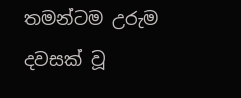තමන්ටම උරුම දවසක් වූ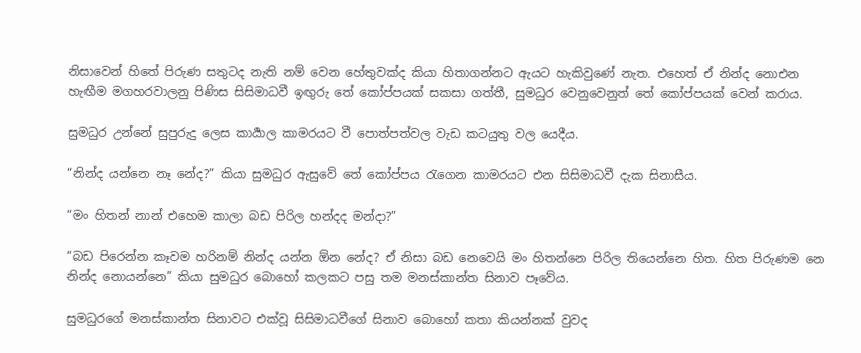නිසාවෙන් හිතේ පිරුණ සතුටද නැති නම් වෙන හේතුවක්ද කියා හිතාගන්නට ඇයට හැකිවුණේ නැත. එහෙත් ඒ නින්ද නොඑන හැඟීම මගහරවාලනු පිණිස සිසිමාධවී ඉඟුරු තේ කෝප්පයක් සකසා ගත්තී, සුමධුර වෙනුවෙනුත් තේ කෝප්පයක් වෙන් කරාය.

සුමධුර උන්නේ සුපුරුදු ලෙස කාර්‍යාල කාමරයට වී පොත්පත්වල වැඩ කටයුතු වල යෙදීය.

“නින්ද යන්නෙ නෑ නේද?” කියා සුමධුර ඇසුවේ තේ කෝප්පය රැගෙන කාමරයට එන සිසිමාධවී දැක සිනාසීය.

“මං හිතන් නාන් එහෙම කාලා බඩ පිරිල හන්දද මන්දා?”

“බඩ පිරෙන්න කෑවම හරිනම් නින්ද යන්න ඕන නේද? ඒ නිසා බඩ නෙවෙයි මං හිතන්නෙ පිරිල තියෙන්නෙ හිත. හිත පිරුණම නෙ නින්ද නොයන්නෙ” කියා සුමධුර බොහෝ කලකට පසු තම මනස්කාන්ත සිනාව පෑවේය.

සුමධුරගේ මනස්කාන්ත සිනාවට එක්වූ සිසිමාධවීගේ සිනාව බොහෝ කතා කියන්නක් වුවද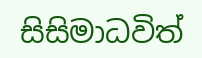සිසිමාධවිත්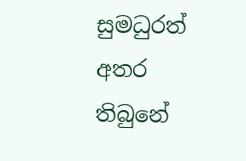සුමධුරත් අතර තිබුනේ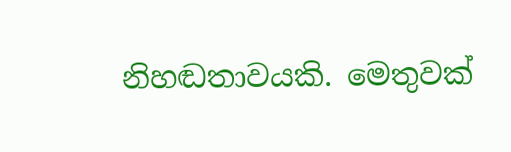නිහඬතාවයකි. මෙතුවක්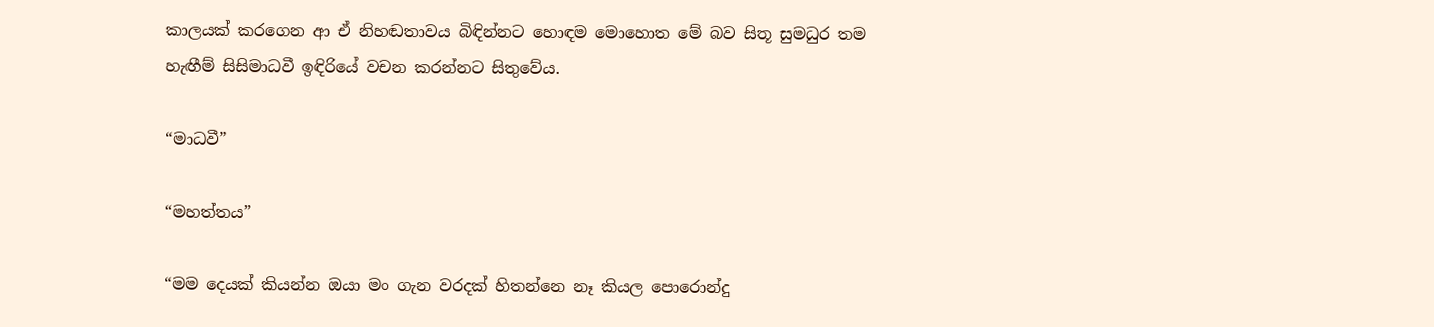කාලයක් කරගෙන ආ ඒ නිහඬතාවය බිඳින්නට හොඳම මොහොත මේ බව සිතූ සුමධුර තම හැඟීම් සිසිමාධවී ඉඳිරියේ වචන කරන්නට සිතුවේය.

“මාධවී”

“මහත්තය”

“මම දෙයක් කියන්න ඔයා මං ගැන වරදක් හිතන්නෙ නෑ කියල පොරොන්දු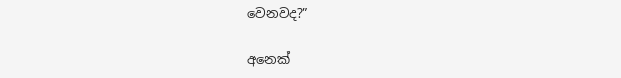වෙනවද?”

අනෙක්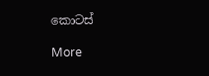කොටස්

More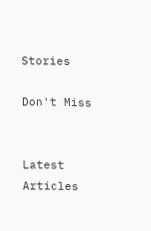Stories

Don't Miss


Latest Articles